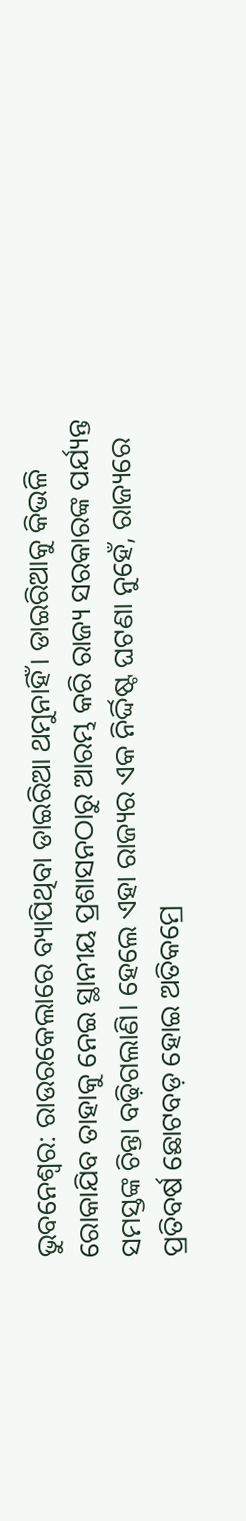ଭୁବନେଶ୍ବର: ରାଉରକେଲାରେ ବ୍ୟାପିଥିବା ଡାଇରିଆ ଥମୁନାହିଁ। ଡାଇରିଆକୁ କିଭଳି ରୋକାଯିବ ତାହାକୁ ନେଇ ସ୍ଥାନୀୟ ପ୍ରଶାସନଠାରୁ ଆରମ୍ଭ କରି ରାଜ୍ୟ ସରକାରଙ୍କ ପର୍ଯ୍ୟନ୍ତ ସମସ୍ତଙ୍କ ଚିନ୍ତା ବଢ଼ିଗଲାଣି। ହେଲେ ଏହା ରାଜ୍ୟର ଏକ ନିର୍ଦ୍ଦିଷ୍ଟ ଘଟଣା ନୁହେଁ, ରାଜ୍ୟରେ ପ୍ରତିବର୍ଷ ଛୋଟବଡ଼ ହୋଇ ଅତିକମ୍ରେ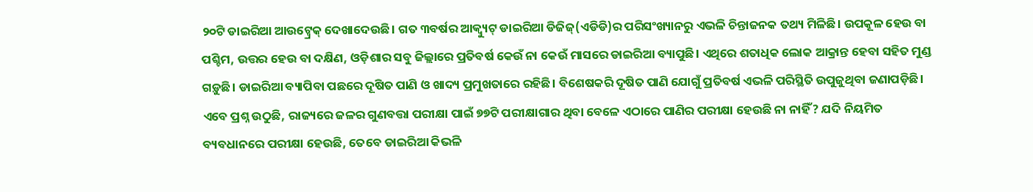୨୦ଟି ଡାଇରିଆ ଆଉଟ୍ବ୍ରେକ୍ ଦେଖାଦେଉଛି। ଗତ ୩ବର୍ଷର ଆକ୍ବ୍ୟୁଟ୍ ଡାଇରିଆ ଡିଜିଜ୍(ଏଡିଡି)ର ପରିସଂଖ୍ୟାନରୁ ଏଭଳି ଚିନ୍ତାଜନକ ତଥ୍ୟ ମିଳିଛି। ଉପକୂଳ ହେଉ ବା ପଶ୍ଚିମ, ଉତ୍ତର ହେଉ ବା ଦକ୍ଷିଣ, ଓଡ଼ିଶାର ସବୁ ଜିଲ୍ଲାରେ ପ୍ରତିବର୍ଷ କେଉଁ ନା କେଉଁ ମାସରେ ଡାଇରିଆ ବ୍ୟାପୁଛି। ଏଥିରେ ଶତାଧିକ ଲୋକ ଆକ୍ରାନ୍ତ ହେବା ସହିତ ମୁଣ୍ଡ ଗଡ଼ୁଛି। ଡାଇରିଆ ବ୍ୟାପିବା ପଛରେ ଦୂଷିତ ପାଣି ଓ ଖାଦ୍ୟ ପ୍ରମୁଖତାରେ ରହିଛି। ବିଶେଷକରି ଦୂଷିତ ପାଣି ଯୋଗୁଁ ପ୍ରତିବର୍ଷ ଏଭଳି ପରିସ୍ଥିତି ଉପୁଜୁଥିବା ଜଣାପଡ଼ିଛି। ଏବେ ପ୍ରଶ୍ନ ଉଠୁଛି, ରାଜ୍ୟରେ ଜଳର ଗୁଣବତ୍ତା ପରୀକ୍ଷା ପାଇଁ ୭୭ଟି ପରୀକ୍ଷାଗାର ଥିବା ବେଳେ ଏଠାରେ ପାଣିର ପରୀକ୍ଷା ହେଉଛି ନା ନାହିଁ? ଯଦି ନିୟମିତ ବ୍ୟବଧାନରେ ପରୀକ୍ଷା ହେଉଛି, ତେବେ ଡାଇରିଆ କିଭଳି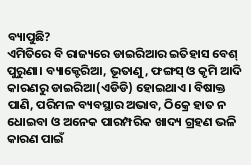ବ୍ୟାପୁଛି?
ଏମିତିରେ ବି ରାଜ୍ୟରେ ଡାଇରିଆର ଇତିହାସ ବେଶ୍ ପୁରୁଣା। ବ୍ୟାକ୍ଟେରିଆ, ଭୂତାଣୁ, ଫଙ୍ଗସ୍ ଓ କୃମି ଆଦି କାରଣରୁ ଡାଇରିଆ(ଏଡିଡି) ହୋଇଥାଏ। ବିଷାକ୍ତ ପାଣି, ପରିମଳ ବ୍ୟବସ୍ଥାର ଅଭାବ, ଠିକ୍ରେ ହାତ ନ ଧୋଇବା ଓ ଅନେକ ପାରମ୍ପରିକ ଖାଦ୍ୟ ଗ୍ରହଣ ଭଳି କାରଣ ପାଇଁ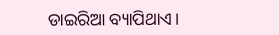ଡାଇରିଆ ବ୍ୟାପିଥାଏ।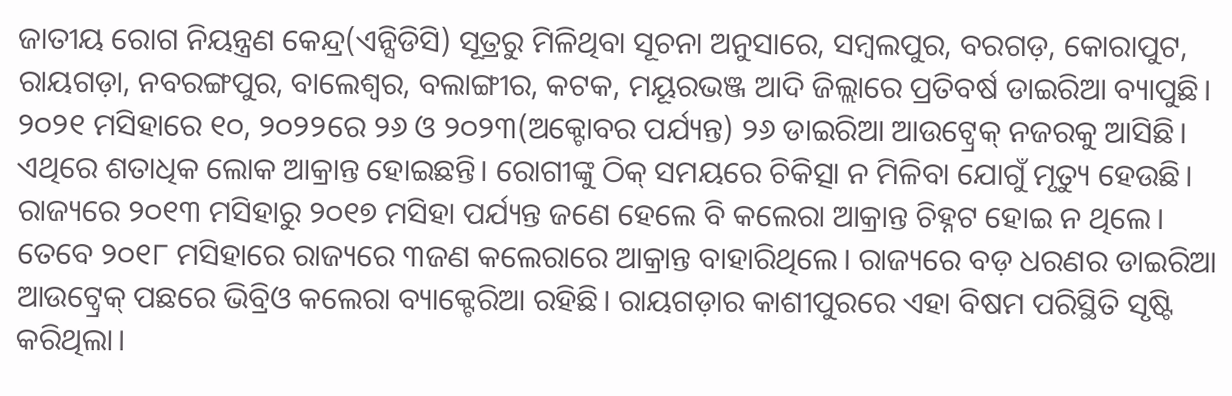ଜାତୀୟ ରୋଗ ନିୟନ୍ତ୍ରଣ କେନ୍ଦ୍ର(ଏନ୍ସିଡିସି) ସୂତ୍ରରୁ ମିଳିଥିବା ସୂଚନା ଅନୁସାରେ, ସମ୍ବଲପୁର, ବରଗଡ଼, କୋରାପୁଟ, ରାୟଗଡ଼ା, ନବରଙ୍ଗପୁର, ବାଲେଶ୍ବର, ବଲାଙ୍ଗୀର, କଟକ, ମୟୂରଭଞ୍ଜ ଆଦି ଜିଲ୍ଲାରେ ପ୍ରତିବର୍ଷ ଡାଇରିଆ ବ୍ୟାପୁଛି। ୨୦୨୧ ମସିହାରେ ୧୦, ୨୦୨୨ରେ ୨୬ ଓ ୨୦୨୩(ଅକ୍ଟୋବର ପର୍ଯ୍ୟନ୍ତ) ୨୬ ଡାଇରିଆ ଆଉଟ୍ବ୍ରେକ୍ ନଜରକୁ ଆସିଛି। ଏଥିରେ ଶତାଧିକ ଲୋକ ଆକ୍ରାନ୍ତ ହୋଇଛନ୍ତି। ରୋଗୀଙ୍କୁ ଠିକ୍ ସମୟରେ ଚିକିତ୍ସା ନ ମିଳିବା ଯୋଗୁଁ ମୃତ୍ୟୁ ହେଉଛି।
ରାଜ୍ୟରେ ୨୦୧୩ ମସିହାରୁ ୨୦୧୭ ମସିହା ପର୍ଯ୍ୟନ୍ତ ଜଣେ ହେଲେ ବି କଲେରା ଆକ୍ରାନ୍ତ ଚିହ୍ନଟ ହୋଇ ନ ଥିଲେ। ତେବେ ୨୦୧୮ ମସିହାରେ ରାଜ୍ୟରେ ୩ଜଣ କଲେରାରେ ଆକ୍ରାନ୍ତ ବାହାରିଥିଲେ। ରାଜ୍ୟରେ ବଡ଼ ଧରଣର ଡାଇରିଆ ଆଉଟ୍ବ୍ରେକ୍ ପଛରେ ଭିବ୍ରିଓ କଲେରା ବ୍ୟାକ୍ଟେରିଆ ରହିଛି। ରାୟଗଡ଼ାର କାଶୀପୁରରେ ଏହା ବିଷମ ପରିସ୍ଥିତି ସୃଷ୍ଟି କରିଥିଲା।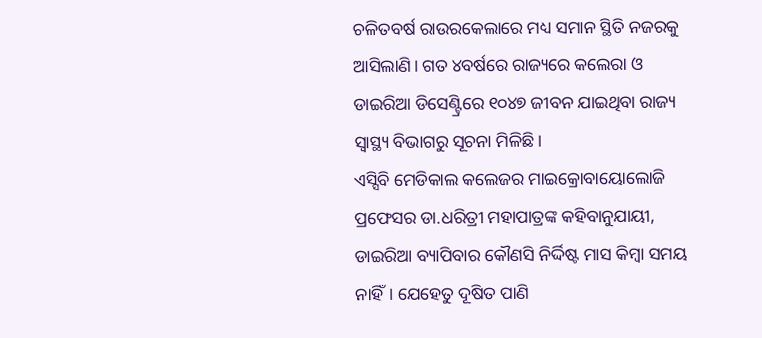ଚଳିତବର୍ଷ ରାଉରକେଲାରେ ମଧ୍ୟ ସମାନ ସ୍ଥିତି ନଜରକୁ ଆସିଲାଣି। ଗତ ୪ବର୍ଷରେ ରାଜ୍ୟରେ କଲେରା ଓ ଡାଇରିଆ ଡିସେଣ୍ଟ୍ରିରେ ୧୦୪୭ ଜୀବନ ଯାଇଥିବା ରାଜ୍ୟ ସ୍ବାସ୍ଥ୍ୟ ବିଭାଗରୁ ସୂଚନା ମିଳିଛି।
ଏସ୍ସିବି ମେଡିକାଲ କଲେଜର ମାଇକ୍ରୋବାୟୋଲୋଜି ପ୍ରଫେସର ଡା.ଧରିତ୍ରୀ ମହାପାତ୍ରଙ୍କ କହିବାନୁଯାୟୀ, ଡାଇରିଆ ବ୍ୟାପିବାର କୌଣସି ନିର୍ଦ୍ଦିଷ୍ଟ ମାସ କିମ୍ବା ସମୟ ନାହିଁ। ଯେହେତୁ ଦୂଷିତ ପାଣି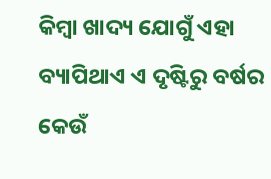କିମ୍ବା ଖାଦ୍ୟ ଯୋଗୁଁ ଏହା ବ୍ୟାପିଥାଏ ଏ ଦୃଷ୍ଟିରୁ ବର୍ଷର କେଉଁ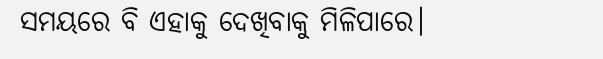ସମୟରେ ବି ଏହାକୁ ଦେଖିବାକୁ ମିଳିପାରେ।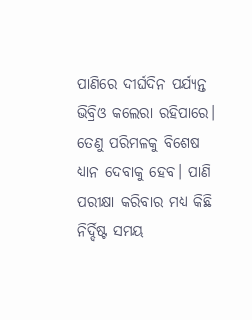ପାଣିରେ ଦୀର୍ଘଦିନ ପର୍ଯ୍ୟନ୍ତ ଭିବ୍ରିଓ କଲେରା ରହିପାରେ। ତେଣୁ ପରିମଳକୁ ବିଶେଷ ଧ୍ୟାନ ଦେବାକୁ ହେବ। ପାଣି ପରୀକ୍ଷା କରିବାର ମଧ୍ୟ କିଛି ନିର୍ଦ୍ଦିଷ୍ଟ ସମୟ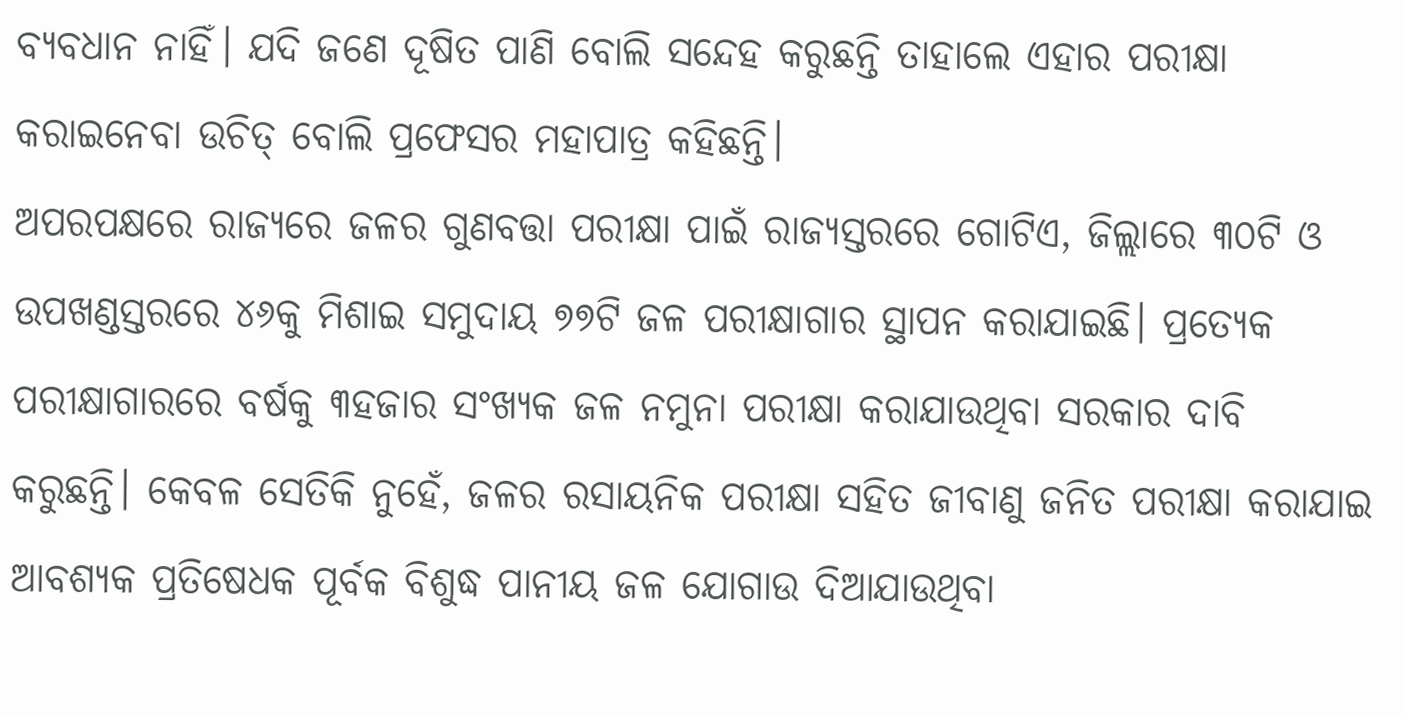ବ୍ୟବଧାନ ନାହିଁ। ଯଦି ଜଣେ ଦୂଷିତ ପାଣି ବୋଲି ସନ୍ଦେହ କରୁଛନ୍ତି ତାହାଲେ ଏହାର ପରୀକ୍ଷା କରାଇନେବା ଉଚିତ୍ ବୋଲି ପ୍ରଫେସର ମହାପାତ୍ର କହିଛନ୍ତି।
ଅପରପକ୍ଷରେ ରାଜ୍ୟରେ ଜଳର ଗୁଣବତ୍ତା ପରୀକ୍ଷା ପାଇଁ ରାଜ୍ୟସ୍ତରରେ ଗୋଟିଏ, ଜିଲ୍ଲାରେ ୩୦ଟି ଓ ଉପଖଣ୍ଡସ୍ତରରେ ୪୬କୁ ମିଶାଇ ସମୁଦାୟ ୭୭ଟି ଜଳ ପରୀକ୍ଷାଗାର ସ୍ଥାପନ କରାଯାଇଛି। ପ୍ରତ୍ୟେକ ପରୀକ୍ଷାଗାରରେ ବର୍ଷକୁ ୩ହଜାର ସଂଖ୍ୟକ ଜଳ ନମୁନା ପରୀକ୍ଷା କରାଯାଉଥିବା ସରକାର ଦାବି କରୁଛନ୍ତି। କେବଳ ସେତିକି ନୁହେଁ, ଜଳର ରସାୟନିକ ପରୀକ୍ଷା ସହିତ ଜୀବାଣୁ ଜନିତ ପରୀକ୍ଷା କରାଯାଇ ଆବଶ୍ୟକ ପ୍ରତିଷେଧକ ପୂର୍ବକ ବିଶୁଦ୍ଧ ପାନୀୟ ଜଳ ଯୋଗାଉ ଦିଆଯାଉଥିବା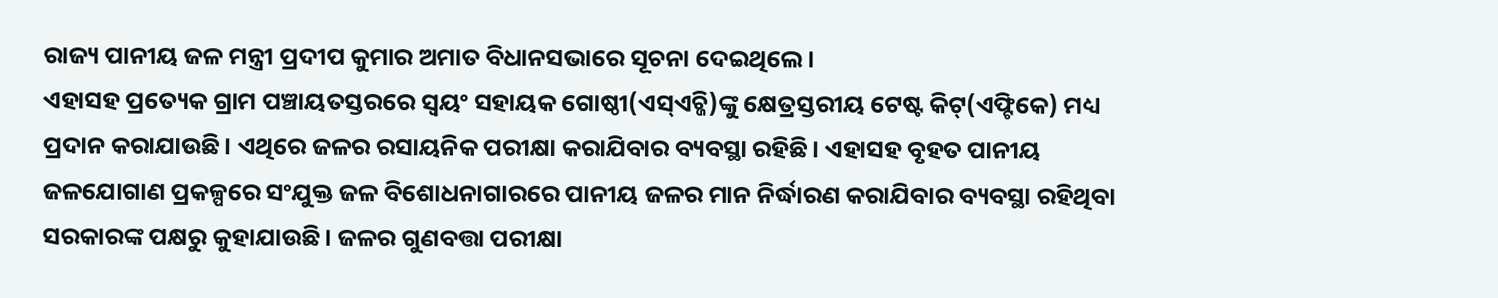ରାଜ୍ୟ ପାନୀୟ ଜଳ ମନ୍ତ୍ରୀ ପ୍ରଦୀପ କୁମାର ଅମାତ ବିଧାନସଭାରେ ସୂଚନା ଦେଇଥିଲେ।
ଏହାସହ ପ୍ରତ୍ୟେକ ଗ୍ରାମ ପଞ୍ଚାୟତସ୍ତରରେ ସ୍ବୟଂ ସହାୟକ ଗୋଷ୍ଠୀ(ଏସ୍ଏଚ୍ଜି)ଙ୍କୁ କ୍ଷେତ୍ରସ୍ତରୀୟ ଟେଷ୍ଟ କିଟ୍(ଏଫ୍ଟିକେ) ମଧ୍ୟ ପ୍ରଦାନ କରାଯାଉଛି। ଏଥିରେ ଜଳର ରସାୟନିକ ପରୀକ୍ଷା କରାଯିବାର ବ୍ୟବସ୍ଥା ରହିଛି। ଏହାସହ ବୃହତ ପାନୀୟ ଜଳଯୋଗାଣ ପ୍ରକଳ୍ପରେ ସଂଯୁକ୍ତ ଜଳ ବିଶୋଧନାଗାରରେ ପାନୀୟ ଜଳର ମାନ ନିର୍ଦ୍ଧାରଣ କରାଯିବାର ବ୍ୟବସ୍ଥା ରହିଥିବା ସରକାରଙ୍କ ପକ୍ଷରୁ କୁହାଯାଉଛି। ଜଳର ଗୁଣବତ୍ତା ପରୀକ୍ଷା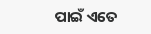ପାଇଁ ଏତେ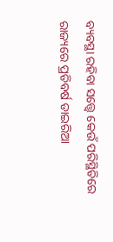ବ୍ୟବସ୍ଥା ରହିବା ସତ୍ତ୍ବେ କେଉଁ ପରିସ୍ଥିତିରେ ରାଜ୍ୟରେ ପ୍ରତିବର୍ଷ ଡାଇରିଆ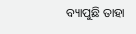ବ୍ୟାପୁଛି ତାହା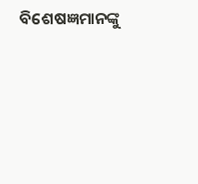ବିଶେଷଜ୍ଞମାନଙ୍କୁ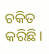ଚକିତ କରିଛି।